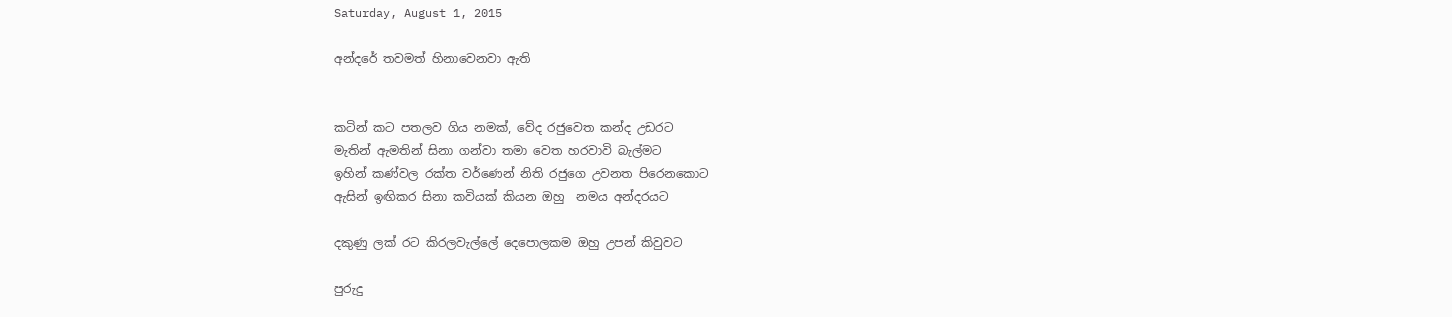Saturday, August 1, 2015

අන්දරේ තවමත් හිනාවෙනවා ඇති


කටින් කට පතලව ගිය නමක්, වේද රජුවෙත කන්ද උඩරට
මැතින් ඇමතින් සිනා ගන්වා තමා වෙත හරවාවි බැල්මට
ඉහින් කණ්වල රක්ත වර්ණෙන් නිති රජුගෙ උවනත පිරෙනකොට
ඇසින් ඉඟිකර සිනා කවියක් කියන ඔහු  නමය අන්දරයට

දකුණු ලක් රට කිරලවැල්ලේ දෙපොලකම ඔහු උපන් කිවුවට

පුරුදු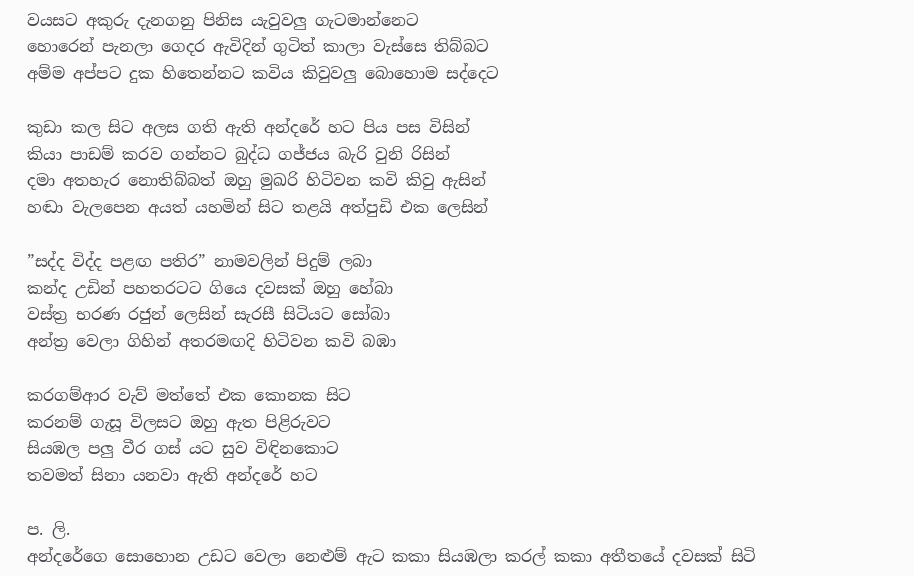වයසට අකුරු දැනගනු පිනිස යැවුවලු ගැටමාන්නෙට
හොරෙන් පැනලා ගෙදර ඇවිදින් ගුටිත් කාලා වැස්සෙ තිබ්බට
අම්ම අප්පට දුක හිතෙන්නට කවිය කිවුවලු බොහොම සද්දෙට

කුඩා කල සිට අලස ගති ඇති අන්දරේ හට පිය පස විසින්
කියා පාඩම් කරව ගන්නට බුද්ධ ගජ්ජය බැරි වුනි රිසින්
දමා අතහැර නොතිබ්බත් ඔහු මුඛරි හිටිවන කවි කිවු ඇසින්
හඬා වැලපෙන අයත් යහමින් සිට තළයි අත්පුඩි එක ලෙසින්

”සද්ද විද්ද පළඟ පතිර” නාමවලින් පිදුම් ලබා
කන්ද උඩින් පහතරටට ගියෙ දවසක් ඔහු හේබා
වස්ත්‍ර භරණ රජුන් ලෙසින් සැරසී සිටියට සෝබා
අන්ත්‍ර වෙලා ගිහින් අතරමඟදි හිටිවන කවි බඹා

කරගම්ආර වැව් මත්තේ එක කොනක සිට
කරනම් ගැසූ විලසට ඔහු ඇත පිළිරුවට
සියඹල පලු වීර ගස් යට සුව විඳිනකොට
තවමත් සිනා යනවා ඇති අන්දරේ හට

ප. ලි.
අන්දරේගෙ සොහොන උඩට වෙලා නෙළුම් ඇට කකා සියඹලා කරල් කකා අතීතයේ දවසක් සිටි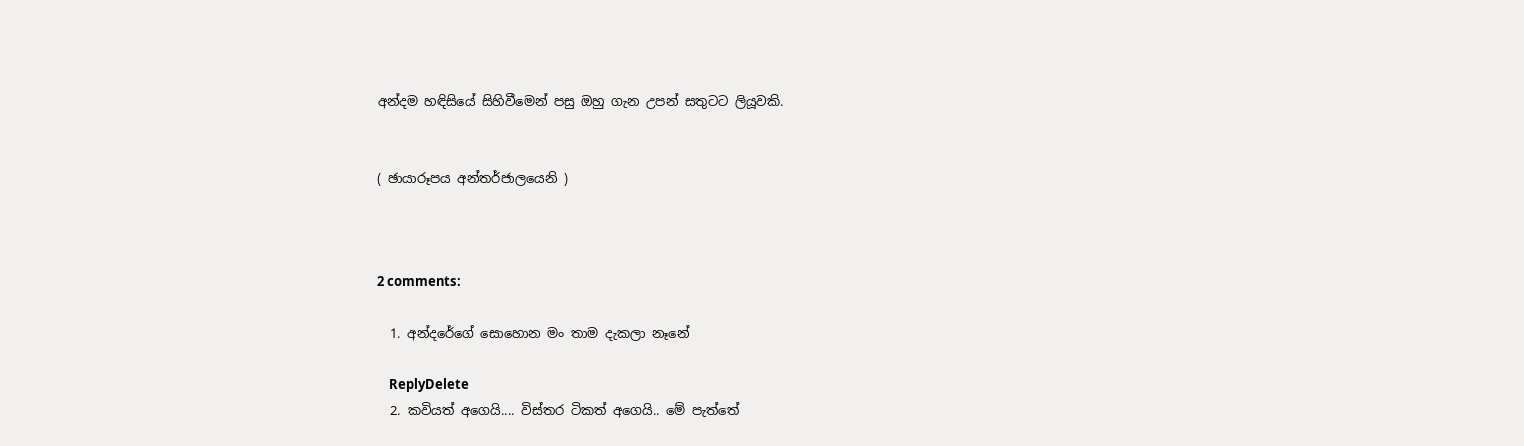අන්දම හඳිසියේ සිහිවීමෙන් පසු ඔහු ගැන උපන් සතුටට ලියූවකි.


( ඡායාරූපය අන්තර්ජාලයෙනි )



2 comments:

  1. අන්දරේගේ සොහොන මං තාම දැකලා නෑනේ

    ReplyDelete
  2. කවියත් අගෙයි.... විස්තර ටිකත් අගෙයි.. මේ පැත්තේ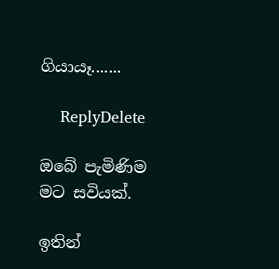ගියායෑ.......

    ReplyDelete

ඔබේ පැමිණිම මට සවියක්.

ඉතින්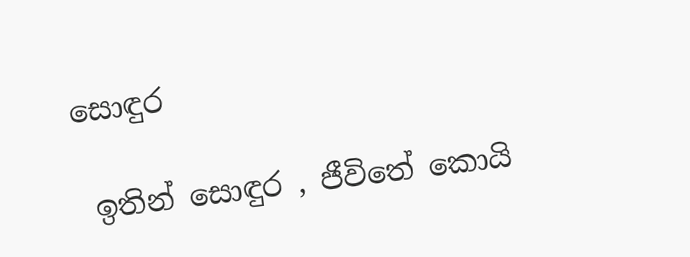සොඳුර

 ඉතින් සොඳුර , ජීවිතේ කොයි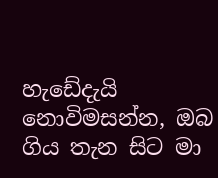හැඩේදැයි නොවිමසන්න, ඔබ ගිය තැන සිට මා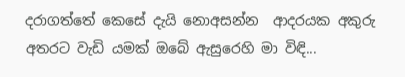දරාගත්තේ කෙසේ දැයි නොඅසන්න  ආදරයක අකුරු අතරට වැඩි යමක් ඔබේ ඇසුරෙහි මා විඳි...